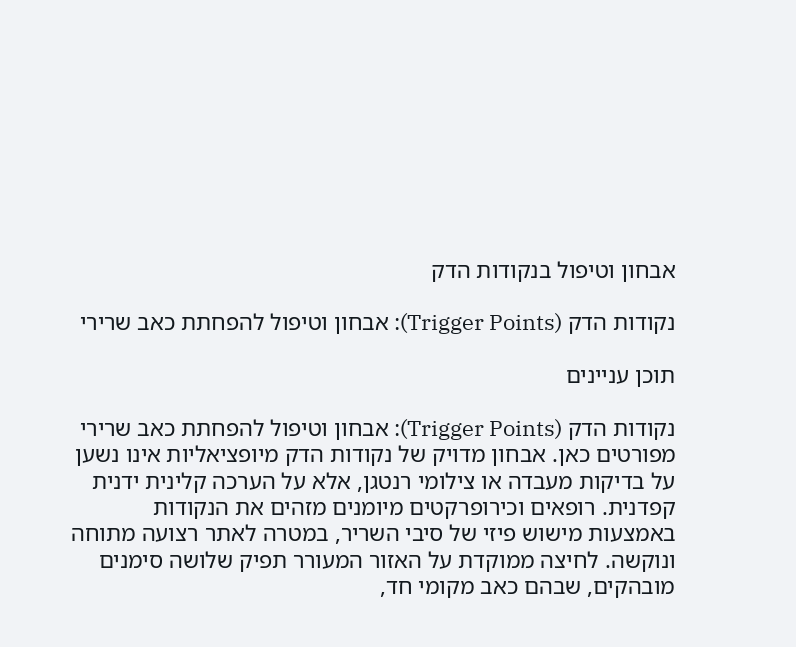אבחון וטיפול בנקודות הדק

נקודות הדק (Trigger Points): אבחון וטיפול להפחתת כאב שרירי

תוכן עניינים

נקודות הדק (Trigger Points): אבחון וטיפול להפחתת כאב שרירי מפורטים כאן. אבחון מדויק של נקודות הדק מיופציאליות אינו נשען על בדיקות מעבדה או צילומי רנטגן, אלא על הערכה קלינית ידנית קפדנית. רופאים וכירופרקטים מיומנים מזהים את הנקודות באמצעות מישוש פיזי של סיבי השריר, במטרה לאתר רצועה מתוחה ונוקשה. לחיצה ממוקדת על האזור המעורר תפיק שלושה סימנים מובהקים, שבהם כאב מקומי חד,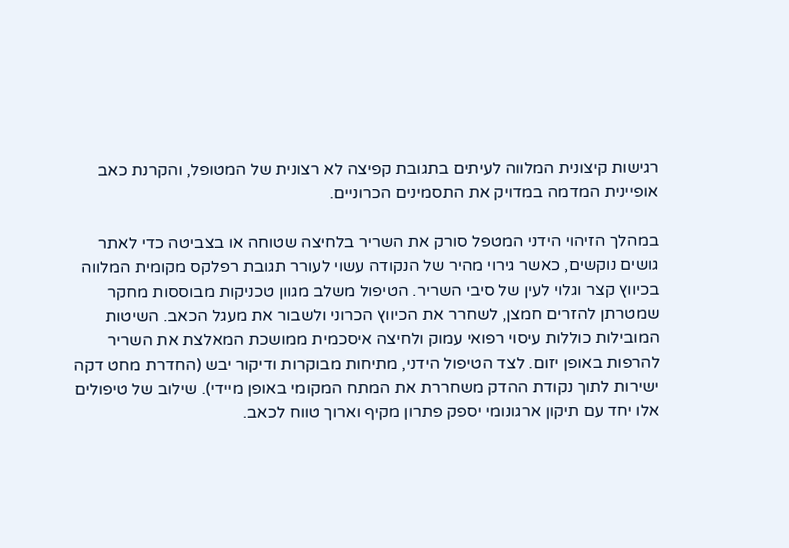רגישות קיצונית המלווה לעיתים בתגובת קפיצה לא רצונית של המטופל, והקרנת כאב אופיינית המדמה במדויק את התסמינים הכרוניים.

במהלך הזיהוי הידני המטפל סורק את השריר בלחיצה שטוחה או בצביטה כדי לאתר גושים נוקשים, כאשר גירוי מהיר של הנקודה עשוי לעורר תגובת רפלקס מקומית המלווה בכיווץ קצר וגלוי לעין של סיבי השריר. הטיפול משלב מגוון טכניקות מבוססות מחקר שמטרתן להזרים חמצן, לשחרר את הכיווץ הכרוני ולשבור את מעגל הכאב. השיטות המובילות כוללות עיסוי רפואי עמוק ולחיצה איסכמית ממושכת המאלצת את השריר להרפות באופן יזום. לצד הטיפול הידני, מתיחות מבוקרות ודיקור יבש (החדרת מחט דקה ישירות לתוך נקודת ההדק משחררת את המתח המקומי באופן מיידי). שילוב של טיפולים אלו יחד עם תיקון ארגונומי יספק פתרון מקיף וארוך טווח לכאב.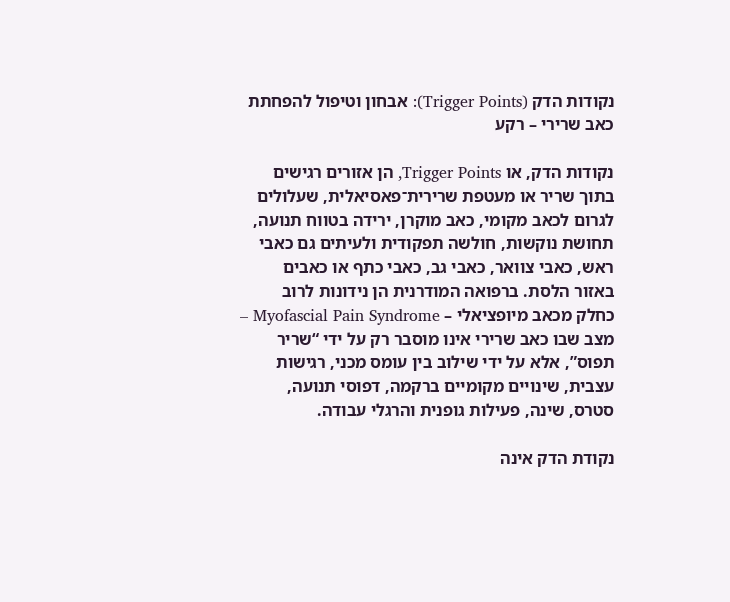נקודות הדק (Trigger Points): אבחון וטיפול להפחתת כאב שרירי – רקע

נקודות הדק, או Trigger Points, הן אזורים רגישים בתוך שריר או מעטפת שרירית־פאסיאלית, שעלולים לגרום לכאב מקומי, כאב מוקרן, ירידה בטווח תנועה, תחושת נוקשות, חולשה תפקודית ולעיתים גם כאבי ראש, כאבי צוואר, כאבי גב, כאבי כתף או כאבים באזור הלסת. ברפואה המודרנית הן נידונות לרוב כחלק מכאב מיופציאלי – Myofascial Pain Syndrome – מצב שבו כאב שרירי אינו מוסבר רק על ידי “שריר תפוס”, אלא על ידי שילוב בין עומס מכני, רגישות עצבית, שינויים מקומיים ברקמה, דפוסי תנועה, סטרס, שינה, פעילות גופנית והרגלי עבודה.

נקודת הדק אינה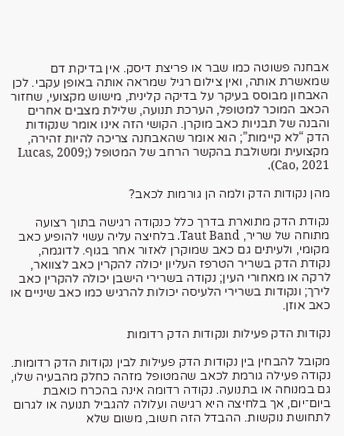אבחנה פשוטה כמו שבר או פריצת דיסק. אין בדיקת דם שמאשרת אותה, ואין צילום רגיל שמראה אותה באופן עקבי. לכן האבחון מבוסס בעיקר על בדיקה קלינית, מישוש מקצועי, שחזור הכאב המוכר למטופל, הערכת תנועה, שלילת מצבים אחרים והבנה של תבניות כאב מוקרן. הקושי הזה אינו אומר שנקודות הדק “לא קיימות”; הוא אומר שהאבחנה צריכה להיות זהירה, מקצועית ומשולבת בהקשר הרחב של המטופל (Lucas, 2009; Cao, 2021).

מהן נקודות הדק ולמה הן גורמות לכאב?

נקודת הדק מתוארת בדרך כלל כנקודה רגישה בתוך רצועה מתוחה של שריר, Taut Band. בלחיצה עליה עשוי להופיע כאב מקומי, ולעיתים גם כאב שמוקרן לאזור אחר בגוף. לדוגמה, נקודת הדק בשריר הטרפז העליון יכולה להקרין כאב לצוואר, לרקה או מאחורי העין; נקודה בשרירי הישבן יכולה להקרין כאב לירך; ונקודות בשרירי הלעיסה יכולות להרגיש כמו כאב שיניים או כאב אוזן.

נקודות הדק פעילות ונקודות הדק רדומות

מקובל להבחין בין נקודות הדק פעילות לבין נקודות הדק רדומות. נקודה פעילה גורמת לכאב שהמטופל מזהה כחלק מהבעיה שלו, גם במנוחה או בתנועה. נקודה רדומה אינה בהכרח כואבת ביום־יום, אך בלחיצה היא רגישה ועלולה להגביל תנועה או לגרום לתחושת נוקשות. ההבדל הזה חשוב, משום שלא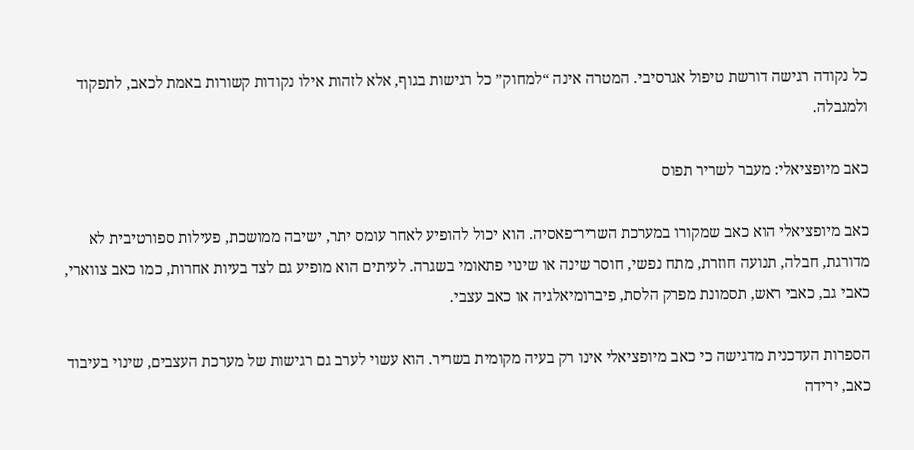כל נקודה רגישה דורשת טיפול אגרסיבי. המטרה אינה “למחוק” כל רגישות בגוף, אלא לזהות אילו נקודות קשורות באמת לכאב, לתפקוד ולמגבלה.

כאב מיופציאלי: מעבר לשריר תפוס

כאב מיופציאלי הוא כאב שמקורו במערכת השריר־פאסיה. הוא יכול להופיע לאחר עומס יתר, ישיבה ממושכת, פעילות ספורטיבית לא מדורגת, חבלה, תנועה חוזרת, מתח נפשי, חוסר שינה או שינוי פתאומי בשגרה. לעיתים הוא מופיע גם לצד בעיות אחרות, כמו כאב צווארי, כאבי גב, כאבי ראש, תסמונת מפרק הלסת, פיברומיאלגיה או כאב עצבי.

הספרות העדכנית מדגישה כי כאב מיופציאלי אינו רק בעיה מקומית בשריר. הוא עשוי לערב גם רגישות של מערכת העצבים, שינוי בעיבוד כאב, ירידה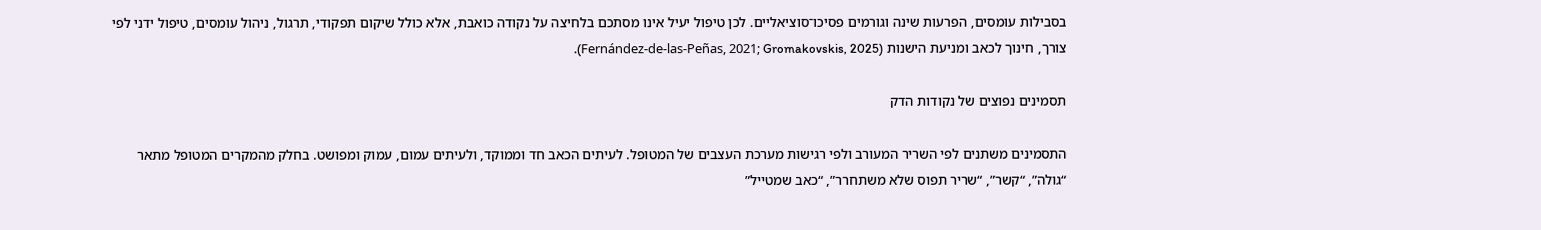בסבילות עומסים, הפרעות שינה וגורמים פסיכו־סוציאליים. לכן טיפול יעיל אינו מסתכם בלחיצה על נקודה כואבת, אלא כולל שיקום תפקודי, תרגול, ניהול עומסים, טיפול ידני לפי צורך, חינוך לכאב ומניעת הישנות (Fernández-de-las-Peñas, 2021; Gromakovskis, 2025).

תסמינים נפוצים של נקודות הדק

התסמינים משתנים לפי השריר המעורב ולפי רגישות מערכת העצבים של המטופל. לעיתים הכאב חד וממוקד, ולעיתים עמום, עמוק ומפושט. בחלק מהמקרים המטופל מתאר “גולה”, “קשר”, “שריר תפוס שלא משתחרר”, “כאב שמטייל”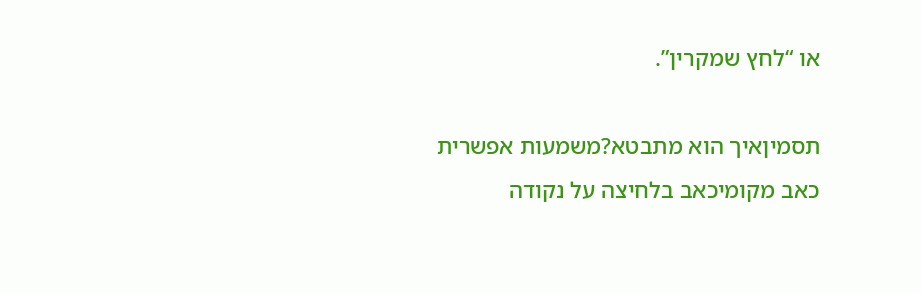או “לחץ שמקרין”.

תסמיןאיך הוא מתבטא?משמעות אפשרית
כאב מקומיכאב בלחיצה על נקודה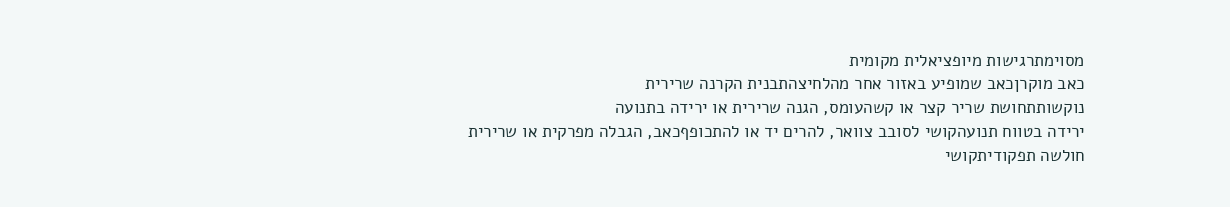מסוימתרגישות מיופציאלית מקומית
כאב מוקרןכאב שמופיע באזור אחר מהלחיצהתבנית הקרנה שרירית
נוקשותתחושת שריר קצר או קשהעומס, הגנה שרירית או ירידה בתנועה
ירידה בטווח תנועהקושי לסובב צוואר, להרים יד או להתכופףכאב, הגבלה מפרקית או שרירית
חולשה תפקודיתקושי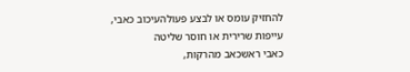להחזיק עומס או לבצע פעולהעיכוב כאבי, עייפות שרירית או חוסר שליטה
כאבי ראשכאב מהרקות,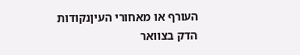העורף או מאחורי העיןנקודות הדק בצוואר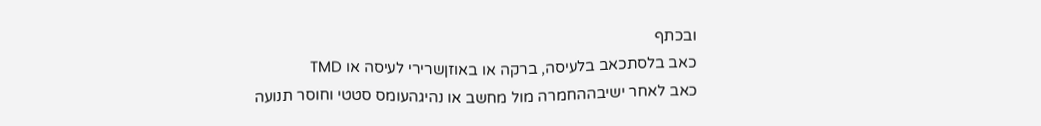ובכתף
כאב בלסתכאב בלעיסה, ברקה או באוזןשרירי לעיסה או TMD
כאב לאחר ישיבההחמרה מול מחשב או נהיגהעומס סטטי וחוסר תנועה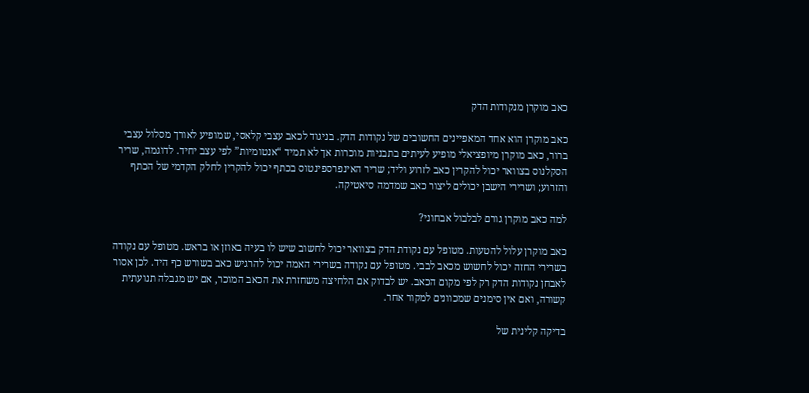כאב מוקרן מנקודות הדק

כאב מוקרן הוא אחד המאפיינים החשובים של נקודות הדק. בניגוד לכאב עצבי קלאסי, שמופיע לאורך מסלול עצבי ברור, כאב מוקרן מיופציאלי מופיע לעיתים בתבניות מוכרות אך לא תמיד “אנטומיות” לפי עצב יחיד. לדוגמה, שריר הסקלנוס בצוואר יכול להקרין כאב לזרוע וליד; שריר האינפרספינטוס בכתף יכול להקרין לחלק הקדמי של הכתף והזרוע; ושרירי הישבן יכולים ליצור כאב שמדמה סיאטיקה.

למה כאב מוקרן גורם לבלבול אבחוני?

כאב מוקרן עלול להטעות. מטופל עם נקודת הדק בצוואר יכול לחשוב שיש לו בעיה באוזן או בראש. מטופל עם נקודה בשרירי החזה יכול לחשוש מכאב לבבי. מטופל עם נקודה בשרירי האמה יכול להרגיש כאב בשורש כף היד. לכן אסור לאבחן נקודות הדק רק לפי מקום הכאב. יש לבדוק אם הלחיצה משחזרת את הכאב המוכר, אם יש מגבלה תנועתית קשורה, ואם אין סימנים שמכוונים למקור אחר.

בדיקה קלינית של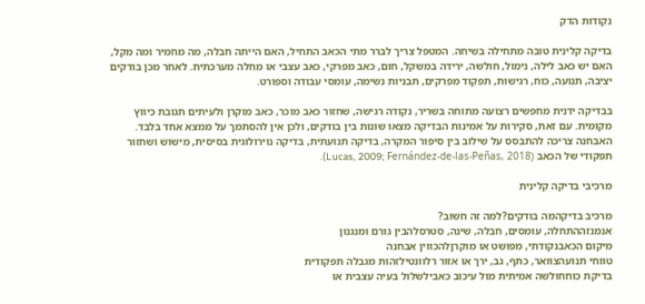נקודות הדק

בדיקה קלינית טובה מתחילה בשיחה. המטפל צריך לברר מתי הכאב התחיל, האם הייתה חבלה, מה מחמיר ומה מקל, האם יש כאב לילה, נימול, חולשה, ירידה במשקל, חום, כאב מפרקי, כאב עצבי או מחלה מערכתית. לאחר מכן בודקים יציבה, תנועה, כוח, רגישות, תפקוד מפרקים, תבניות נשימה, עומסי עבודה וספורט.

בבדיקה ידנית מחפשים רצועה מתוחה בשריר, נקודה רגישה, שחזור כאב מוכר, כאב מוקרן ולעיתים תגובת כיווץ מקומית. עם זאת, סקירות על אמינות הבדיקה מצאו שונות בין בודקים, ולכן אין להסתמך על ממצא אחד בלבד. האבחנה צריכה להתבסס על שילוב בין סיפור המקרה, בדיקה תנועתית, בדיקה נוירולוגית בסיסית, מישוש ושחזור תפקודי של הכאב (Lucas, 2009; Fernández-de-las-Peñas, 2018).

מרכיבי בדיקה קלינית

מרכיב בדיקהמה בודקים?למה זה חשוב?
אנמנזההתחלה, עומסים, חבלה, שינה, סטרסלהבין גורם ומנגנון
מיקום הכאבנקודתי, מפושט או מוקרןלהכווין אבחנה
טווחי תנועהצוואר, כתף, גב, ירך או אזור רלוונטילזהות מגבלה תפקודית
בדיקת כוחחולשה אמיתית מול עיכוב כאבילשלול בעיה עצבית או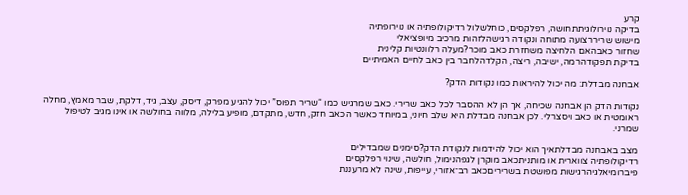קרע
בדיקה נוירולוגיתתחושה, רפלקסים, כוחלשלול רדיקולופתיה או נוירופתיה
מישוש שריררצועה מתוחה ונקודה רגישהלזהות מרכיב מיופציאלי
שחזור כאבהאם הלחיצה משחזרת כאב מוכר?מעלה רלוונטיות קלינית
בדיקת תפקודהרמה, ישיבה, ריצה, הקלדהלחבר בין כאב לחיים האמיתיים

אבחנה מבדלת: מה יכול להיראות כמו נקודות הדק?

נקודות הדק הן אבחנה שכיחה, אך הן לא ההסבר לכל כאב שרירי. כאב שמרגיש כמו “שריר תפוס” יכול להגיע מפרק, דיסק, עצב, גיד, דלקת, שבר מאמץ, מחלה ראומטית או כאב ויסצרלי. לכן אבחנה מבדלת היא שלב חיוני, במיוחד כאשר הכאב חזק, חדש, מתקדם, מופיע בלילה, מלווה בחולשה או אינו מגיב לטיפול שמרני.

מצב באבחנה מבדלתאיך הוא יכול להידמות לנקודת הדק?סימנים שמבדילים
רדיקולופתיה צווארית או מותניתכאב מוקרן לגפהנימול, חולשה, שינוי רפלקסים
פיברומיאלגיהרגישות מפושטת בשריריםכאב רב־אזורי, עייפות, שינה לא מרעננת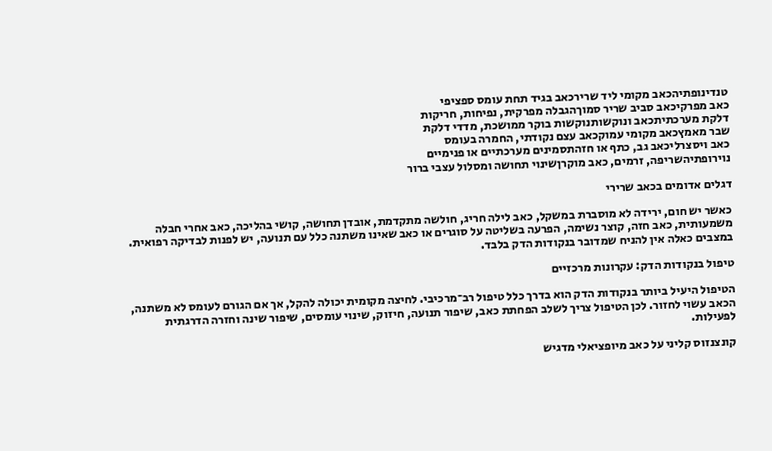טנדינופתיהכאב מקומי ליד שרירכאב בגיד תחת עומס ספציפי
כאב מפרקיכאב סביב שריר סמוךהגבלה מפרקית, נפיחות, חריקות
דלקת מערכתיתכאב ונוקשותנוקשות בוקר ממושכת, מדדי דלקת
שבר מאמץכאב מקומי עמוקכאב עצם נקודתי, החמרה בעומס
כאב ויסצרליכאב גב, כתף או חזהתסמינים מערכתיים או פנימיים
נוירופתיהשריפה, זרמים, כאב מוקרןשינוי תחושה ומסלול עצבי ברור

דגלים אדומים בכאב שרירי

כאשר יש חום, ירידה לא מוסברת במשקל, כאב לילה חריג, חולשה מתקדמת, אובדן תחושה, קושי בהליכה, כאב אחרי חבלה משמעותית, כאב חזה, קוצר נשימה, הפרעה בשליטה על סוגרים או כאב שאינו משתנה כלל עם תנועה, יש לפנות לבדיקה רפואית. במצבים כאלה אין להניח שמדובר בנקודות הדק בלבד.

טיפול בנקודות הדק: עקרונות מרכזיים

הטיפול היעיל ביותר בנקודות הדק הוא בדרך כלל טיפול רב־מרכיבי. לחיצה מקומית יכולה להקל, אך אם הגורם לעומס לא משתנה, הכאב עשוי לחזור. לכן הטיפול צריך לשלב הפחתת כאב, שיפור תנועה, חיזוק, שינוי עומסים, שיפור שינה וחזרה הדרגתית לפעילות.

קונצנזוס קליני על כאב מיופציאלי מדגיש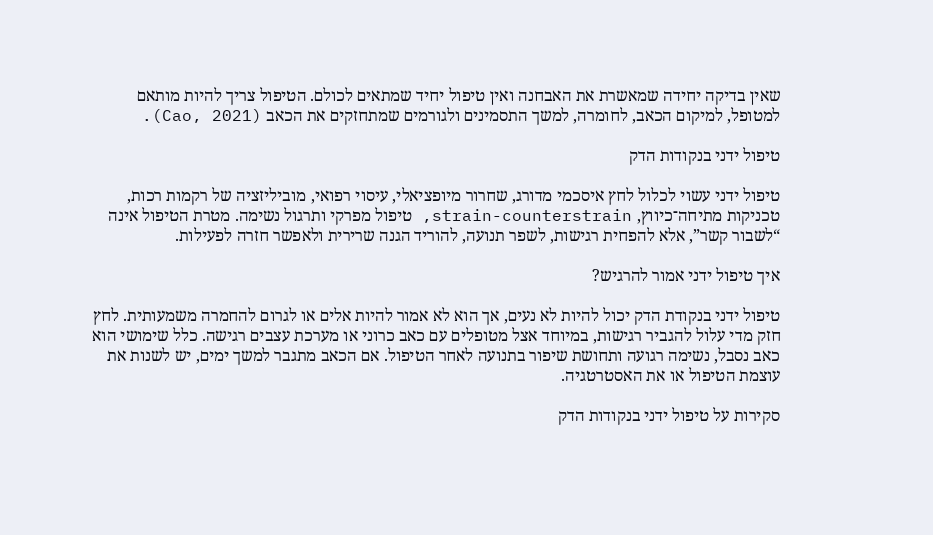שאין בדיקה יחידה שמאשרת את האבחנה ואין טיפול יחיד שמתאים לכולם. הטיפול צריך להיות מותאם למטופל, למיקום הכאב, לחומרה, למשך התסמינים ולגורמים שמתחזקים את הכאב (Cao, 2021).

טיפול ידני בנקודות הדק

טיפול ידני עשוי לכלול לחץ איסכמי מדורג, שחרור מיופציאלי, עיסוי רפואי, מוביליזציה של רקמות רכות, טכניקות מתיחה־כיווץ, strain-counterstrain, טיפול מפרקי ותרגול נשימה. מטרת הטיפול אינה “לשבור קשר”, אלא להפחית רגישות, לשפר תנועה, להוריד הגנה שרירית ולאפשר חזרה לפעילות.

איך טיפול ידני אמור להרגיש?

טיפול ידני בנקודת הדק יכול להיות לא נעים, אך הוא לא אמור להיות אלים או לגרום להחמרה משמעותית. לחץ חזק מדי עלול להגביר רגישות, במיוחד אצל מטופלים עם כאב כרוני או מערכת עצבים רגישה. כלל שימושי הוא כאב נסבל, נשימה רגועה ותחושת שיפור בתנועה לאחר הטיפול. אם הכאב מתגבר למשך ימים, יש לשנות את עוצמת הטיפול או את האסטרטגיה.

סקירות על טיפול ידני בנקודות הדק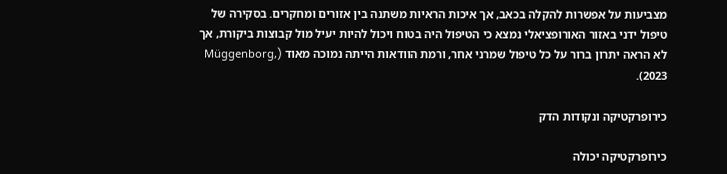מצביעות על אפשרות להקלה בכאב, אך איכות הראיות משתנה בין אזורים ומחקרים. בסקירה של טיפול ידני באזור האורופציאלי נמצא כי הטיפול היה בטוח ויכול להיות יעיל מול קבוצות ביקורת, אך לא הראה יתרון ברור על כל טיפול שמרני אחר, ורמת הוודאות הייתה נמוכה מאוד (Müggenborg, 2023).

כירופרקטיקה ונקודות הדק

כירופרקטיקה יכולה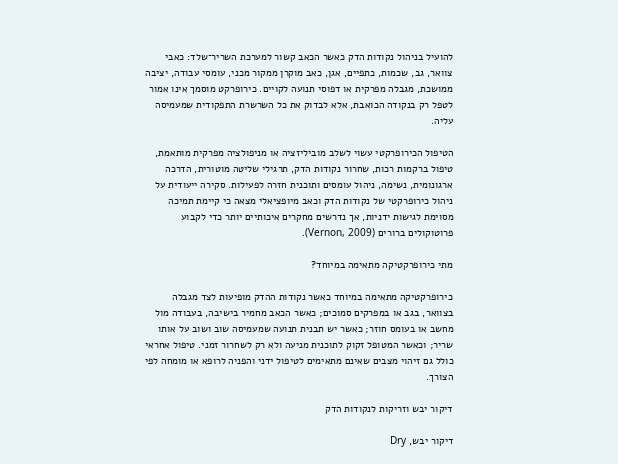להועיל בניהול נקודות הדק כאשר הכאב קשור למערכת השריר־שלד: כאבי צוואר, גב, שכמות, כתפיים, אגן, כאב מוקרן ממקור מכני, עומסי עבודה, יציבה ממושכת, מגבלה מפרקית או דפוסי תנועה לקויים. כירופרקט מוסמך אינו אמור לטפל רק בנקודה הכואבת, אלא לבדוק את כל השרשרת התפקודית שמעמיסה עליה.

הטיפול הכירופרקטי עשוי לשלב מוביליזציה או מניפולציה מפרקית מותאמת, טיפול ברקמות רכות, שחרור נקודות הדק, תרגילי שליטה מוטורית, הדרכה ארגונומית, נשימה, ניהול עומסים ותוכנית חזרה לפעילות. סקירה ייעודית על ניהול כירופרקטי של נקודות הדק וכאב מיופציאלי מצאה כי קיימת תמיכה מסוימת לגישות ידניות, אך נדרשים מחקרים איכותיים יותר כדי לקבוע פרוטוקולים ברורים (Vernon, 2009).

מתי כירופרקטיקה מתאימה במיוחד?

כירופרקטיקה מתאימה במיוחד כאשר נקודות ההדק מופיעות לצד מגבלה בצוואר, בגב או במפרקים סמוכים; כאשר הכאב מחמיר בישיבה, בעבודה מול מחשב או בעומס חוזר; כאשר יש תבנית תנועה שמעמיסה שוב ושוב על אותו שריר; וכאשר המטופל זקוק לתוכנית מניעה ולא רק לשחרור זמני. טיפול אחראי כולל גם זיהוי מצבים שאינם מתאימים לטיפול ידני והפניה לרופא או מומחה לפי הצורך.

דיקור יבש וזריקות לנקודות הדק

דיקור יבש, Dry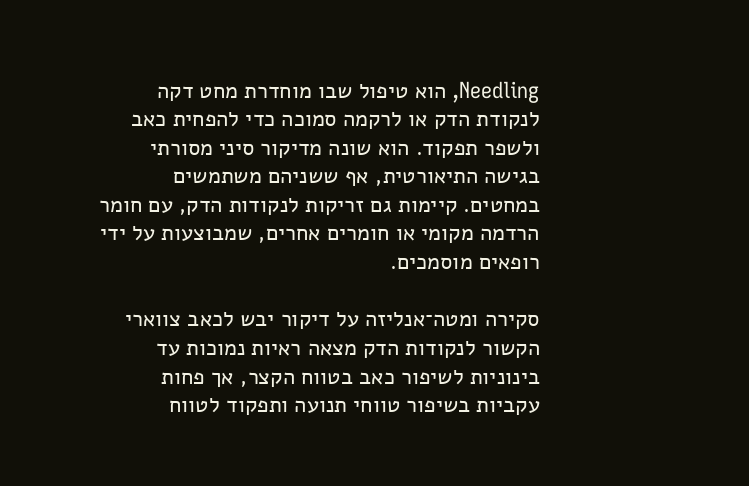Needling, הוא טיפול שבו מוחדרת מחט דקה לנקודת הדק או לרקמה סמוכה כדי להפחית כאב ולשפר תפקוד. הוא שונה מדיקור סיני מסורתי בגישה התיאורטית, אף ששניהם משתמשים במחטים. קיימות גם זריקות לנקודות הדק, עם חומר הרדמה מקומי או חומרים אחרים, שמבוצעות על ידי רופאים מוסמכים.

סקירה ומטה־אנליזה על דיקור יבש לכאב צווארי הקשור לנקודות הדק מצאה ראיות נמוכות עד בינוניות לשיפור כאב בטווח הקצר, אך פחות עקביות בשיפור טווחי תנועה ותפקוד לטווח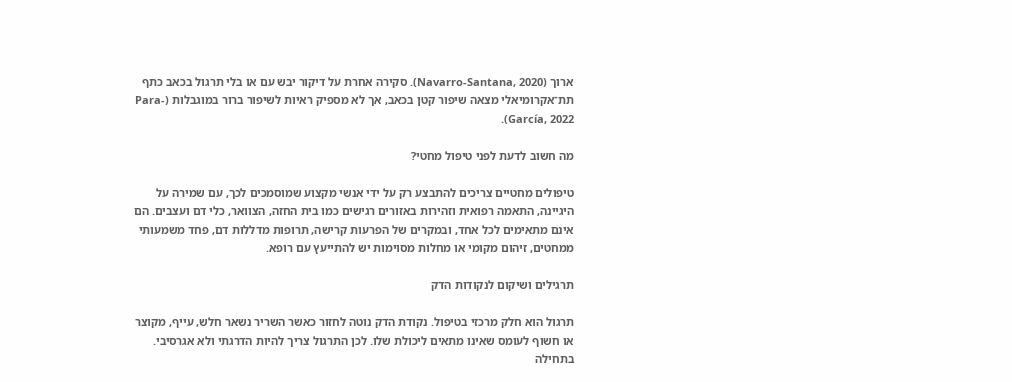ארוך (Navarro-Santana, 2020). סקירה אחרת על דיקור יבש עם או בלי תרגול בכאב כתף תת־אקרומיאלי מצאה שיפור קטן בכאב, אך לא מספיק ראיות לשיפור ברור במוגבלות (Para-García, 2022).

מה חשוב לדעת לפני טיפול מחטי?

טיפולים מחטיים צריכים להתבצע רק על ידי אנשי מקצוע שמוסמכים לכך, עם שמירה על היגיינה, התאמה רפואית וזהירות באזורים רגישים כמו בית החזה, הצוואר, כלי דם ועצבים. הם אינם מתאימים לכל אחד, ובמקרים של הפרעות קרישה, תרופות מדללות דם, פחד משמעותי ממחטים, זיהום מקומי או מחלות מסוימות יש להתייעץ עם רופא.

תרגילים ושיקום לנקודות הדק

תרגול הוא חלק מרכזי בטיפול. נקודת הדק נוטה לחזור כאשר השריר נשאר חלש, עייף, מקוצר או חשוף לעומס שאינו מתאים ליכולת שלו. לכן התרגול צריך להיות הדרגתי ולא אגרסיבי. בתחילה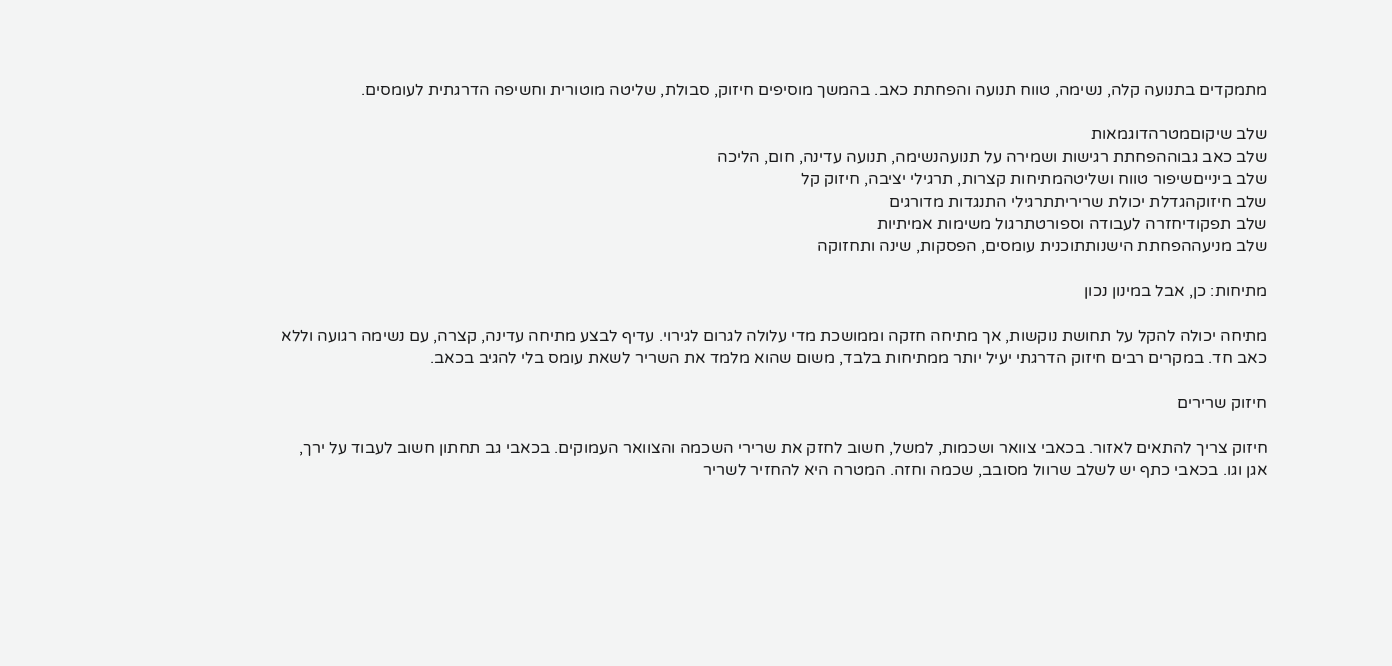מתמקדים בתנועה קלה, נשימה, טווח תנועה והפחתת כאב. בהמשך מוסיפים חיזוק, סבולת, שליטה מוטורית וחשיפה הדרגתית לעומסים.

שלב שיקוםמטרהדוגמאות
שלב כאב גבוההפחתת רגישות ושמירה על תנועהנשימה, תנועה עדינה, חום, הליכה
שלב בינייםשיפור טווח ושליטהמתיחות קצרות, תרגילי יציבה, חיזוק קל
שלב חיזוקהגדלת יכולת שריריתתרגילי התנגדות מדורגים
שלב תפקודיחזרה לעבודה וספורטתרגול משימות אמיתיות
שלב מניעההפחתת הישנותתוכנית עומסים, הפסקות, שינה ותחזוקה

מתיחות: כן, אבל במינון נכון

מתיחה יכולה להקל על תחושת נוקשות, אך מתיחה חזקה וממושכת מדי עלולה לגרום לגירוי. עדיף לבצע מתיחה עדינה, קצרה, עם נשימה רגועה וללא כאב חד. במקרים רבים חיזוק הדרגתי יעיל יותר ממתיחות בלבד, משום שהוא מלמד את השריר לשאת עומס בלי להגיב בכאב.

חיזוק שרירים

חיזוק צריך להתאים לאזור. בכאבי צוואר ושכמות, למשל, חשוב לחזק את שרירי השכמה והצוואר העמוקים. בכאבי גב תחתון חשוב לעבוד על ירך, אגן וגו. בכאבי כתף יש לשלב שרוול מסובב, שכמה וחזה. המטרה היא להחזיר לשריר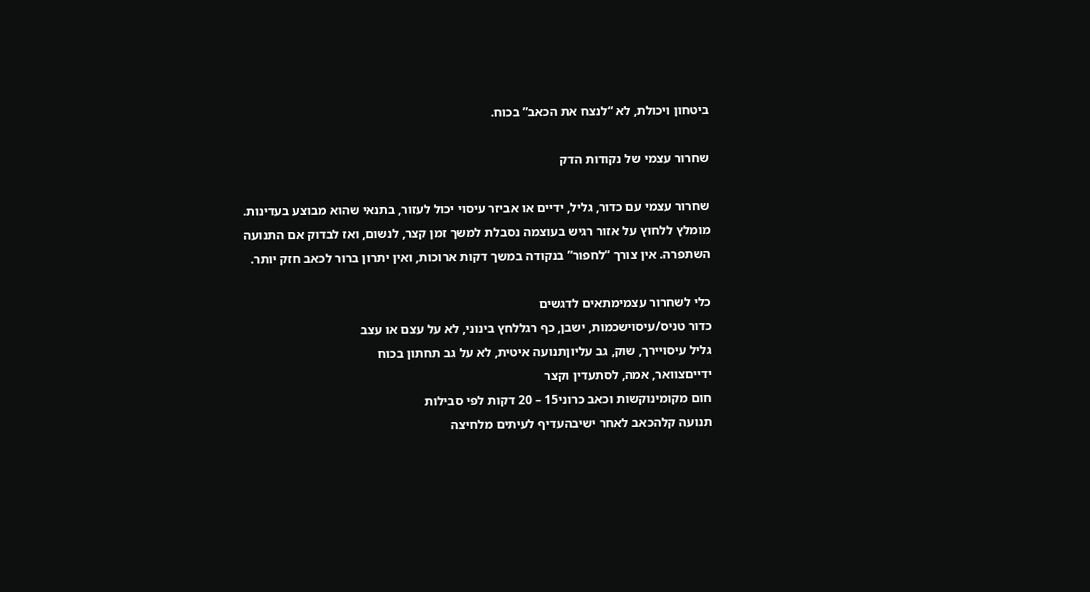ביטחון ויכולת, לא “לנצח את הכאב” בכוח.

שחרור עצמי של נקודות הדק

שחרור עצמי עם כדור, גליל, ידיים או אביזר עיסוי יכול לעזור, בתנאי שהוא מבוצע בעדינות. מומלץ ללחוץ על אזור רגיש בעוצמה נסבלת למשך זמן קצר, לנשום, ואז לבדוק אם התנועה השתפרה. אין צורך “לחפור” בנקודה במשך דקות ארוכות, ואין יתרון ברור לכאב חזק יותר.

כלי לשחרור עצמימתאים לדגשים
כדור טניס/עיסוישכמות, ישבן, כף רגללחץ בינוני, לא על עצם או עצב
גליל עיסויירך, שוק, גב עליוןתנועה איטית, לא על גב תחתון בכוח
ידייםצוואר, אמה, לסתעדין וקצר
חום מקומינוקשות וכאב כרוני15 – 20 דקות לפי סבילות
תנועה קלהכאב לאחר ישיבהעדיף לעיתים מלחיצה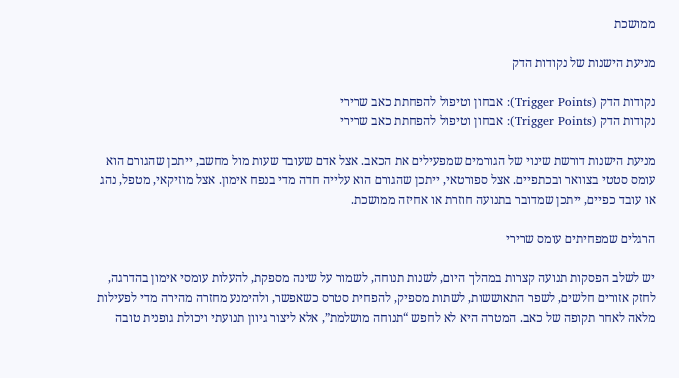ממושכת

מניעת הישנות של נקודות הדק

נקודות הדק (Trigger Points): אבחון וטיפול להפחתת כאב שרירי
נקודות הדק (Trigger Points): אבחון וטיפול להפחתת כאב שרירי

מניעת הישנות דורשת שינוי של הגורמים שמפעילים את הכאב. אצל אדם שעובד שעות מול מחשב, ייתכן שהגורם הוא עומס סטטי בצוואר ובכתפיים. אצל ספורטאי, ייתכן שהגורם הוא עלייה חדה מדי בנפח אימון. אצל מוזיקאי, מטפל, נהג או עובד כפיים, ייתכן שמדובר בתנועה חוזרת או אחיזה ממושכת.

הרגלים שמפחיתים עומס שרירי

יש לשלב הפסקות תנועה קצרות במהלך היום, לשנות תנוחה, לשמור על שינה מספקת, להעלות עומסי אימון בהדרגה, לחזק אזורים חלשים, לשפר התאוששות, לשתות מספיק, להפחית סטרס כשאפשר, ולהימנע מחזרה מהירה מדי לפעילות מלאה לאחר תקופה של כאב. המטרה היא לא לחפש “תנוחה מושלמת”, אלא ליצור גיוון תנועתי ויכולת גופנית טובה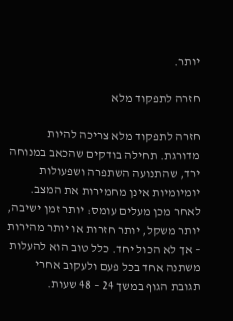יותר.

חזרה לתפקוד מלא

חזרה לתפקוד מלא צריכה להיות מדורגת. תחילה בודקים שהכאב במנוחה ירד, שהתנועה השתפרה ושפעולות יומיומיות אינן מחמירות את המצב. לאחר מכן מעלים עומס: יותר זמן ישיבה, יותר משקל, יותר חזרות או יותר מהירות – אך לא הכול יחד. כלל טוב הוא להעלות משתנה אחד בכל פעם ולעקוב אחרי תגובת הגוף במשך 24 – 48 שעות.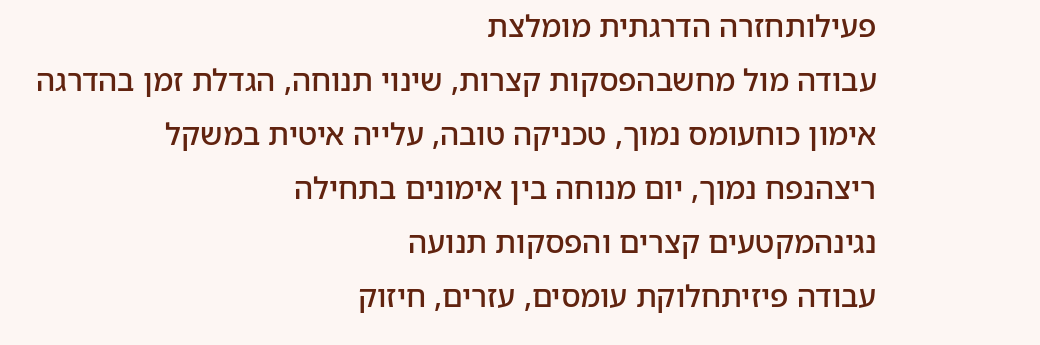פעילותחזרה הדרגתית מומלצת
עבודה מול מחשבהפסקות קצרות, שינוי תנוחה, הגדלת זמן בהדרגה
אימון כוחעומס נמוך, טכניקה טובה, עלייה איטית במשקל
ריצהנפח נמוך, יום מנוחה בין אימונים בתחילה
נגינהמקטעים קצרים והפסקות תנועה
עבודה פיזיתחלוקת עומסים, עזרים, חיזוק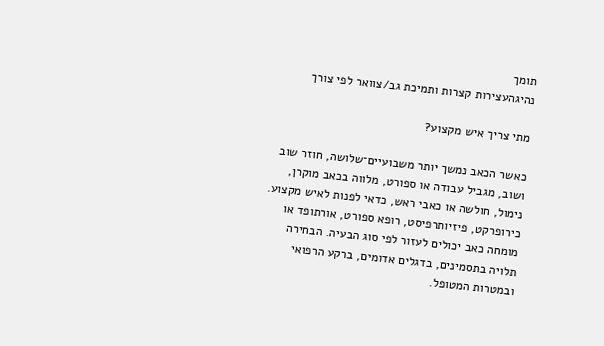תומך
נהיגהעצירות קצרות ותמיכת גב/צוואר לפי צורך

מתי צריך איש מקצוע?

כאשר הכאב נמשך יותר משבועיים־שלושה, חוזר שוב ושוב, מגביל עבודה או ספורט, מלווה בכאב מוקרן, נימול, חולשה או כאבי ראש, כדאי לפנות לאיש מקצוע. כירופרקט, פיזיותרפיסט, רופא ספורט, אורתופד או מומחה כאב יכולים לעזור לפי סוג הבעיה. הבחירה תלויה בתסמינים, בדגלים אדומים, ברקע הרפואי ובמטרות המטופל.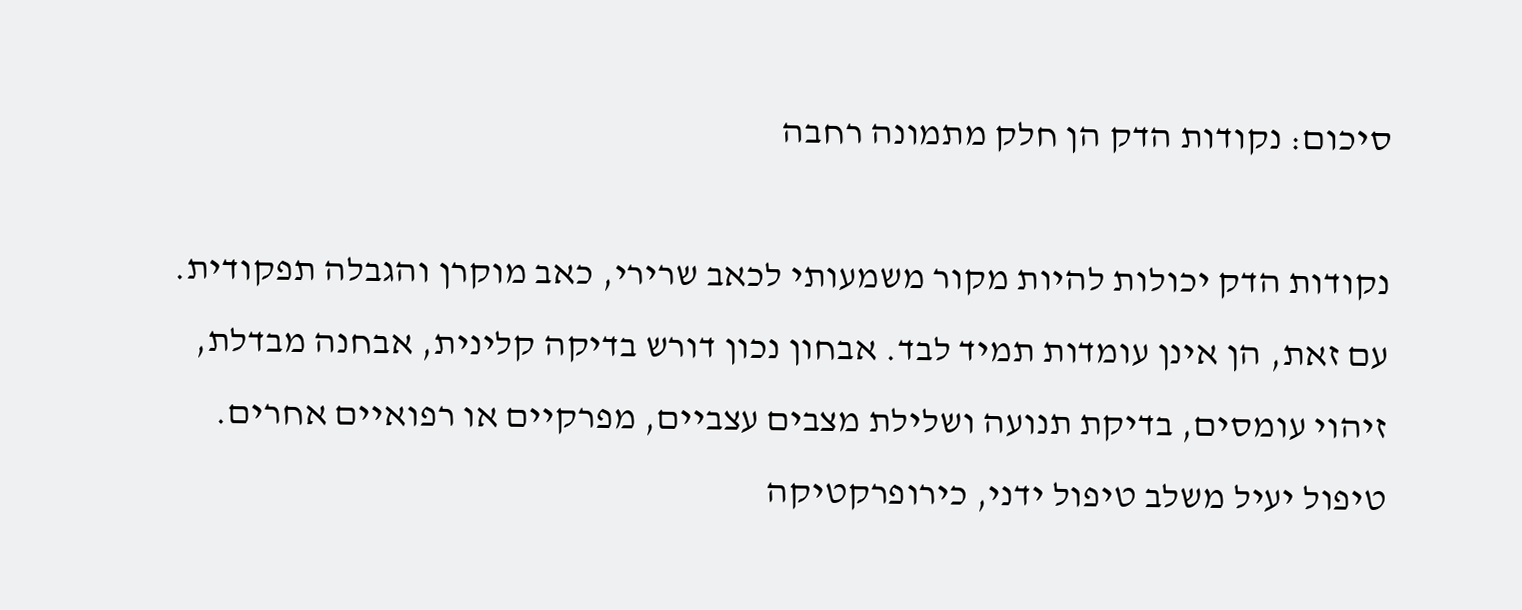סיכום: נקודות הדק הן חלק מתמונה רחבה

נקודות הדק יכולות להיות מקור משמעותי לכאב שרירי, כאב מוקרן והגבלה תפקודית. עם זאת, הן אינן עומדות תמיד לבד. אבחון נכון דורש בדיקה קלינית, אבחנה מבדלת, זיהוי עומסים, בדיקת תנועה ושלילת מצבים עצביים, מפרקיים או רפואיים אחרים. טיפול יעיל משלב טיפול ידני, כירופרקטיקה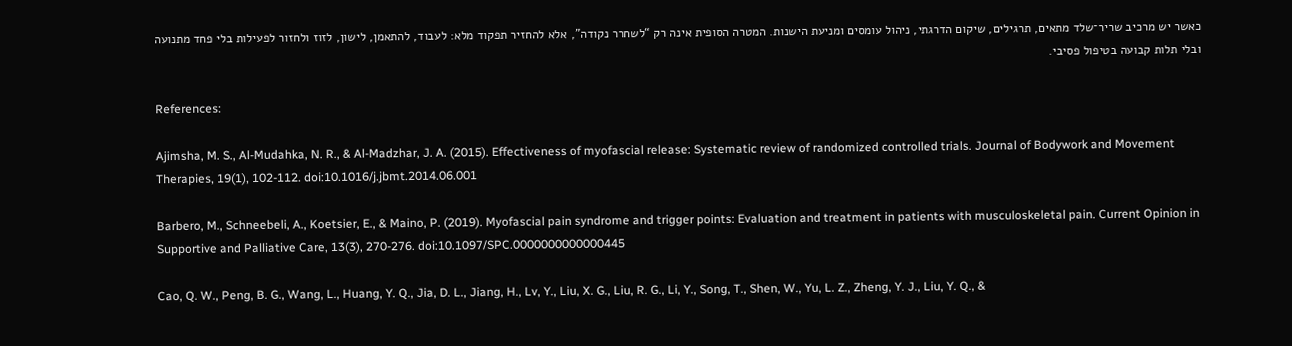כאשר יש מרכיב שריר־שלד מתאים, תרגילים, שיקום הדרגתי, ניהול עומסים ומניעת הישנות. המטרה הסופית אינה רק “לשחרר נקודה”, אלא להחזיר תפקוד מלא: לעבוד, להתאמן, לישון, לזוז ולחזור לפעילות בלי פחד מתנועה ובלי תלות קבועה בטיפול פסיבי.

References:

Ajimsha, M. S., Al-Mudahka, N. R., & Al-Madzhar, J. A. (2015). Effectiveness of myofascial release: Systematic review of randomized controlled trials. Journal of Bodywork and Movement Therapies, 19(1), 102-112. doi:10.1016/j.jbmt.2014.06.001

Barbero, M., Schneebeli, A., Koetsier, E., & Maino, P. (2019). Myofascial pain syndrome and trigger points: Evaluation and treatment in patients with musculoskeletal pain. Current Opinion in Supportive and Palliative Care, 13(3), 270-276. doi:10.1097/SPC.0000000000000445

Cao, Q. W., Peng, B. G., Wang, L., Huang, Y. Q., Jia, D. L., Jiang, H., Lv, Y., Liu, X. G., Liu, R. G., Li, Y., Song, T., Shen, W., Yu, L. Z., Zheng, Y. J., Liu, Y. Q., &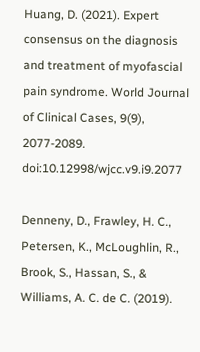Huang, D. (2021). Expert consensus on the diagnosis and treatment of myofascial pain syndrome. World Journal of Clinical Cases, 9(9), 2077-2089. doi:10.12998/wjcc.v9.i9.2077

Denneny, D., Frawley, H. C., Petersen, K., McLoughlin, R., Brook, S., Hassan, S., & Williams, A. C. de C. (2019).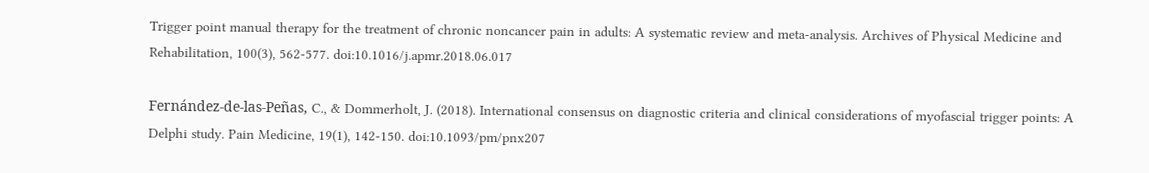Trigger point manual therapy for the treatment of chronic noncancer pain in adults: A systematic review and meta-analysis. Archives of Physical Medicine and Rehabilitation, 100(3), 562-577. doi:10.1016/j.apmr.2018.06.017

Fernández-de-las-Peñas, C., & Dommerholt, J. (2018). International consensus on diagnostic criteria and clinical considerations of myofascial trigger points: A Delphi study. Pain Medicine, 19(1), 142-150. doi:10.1093/pm/pnx207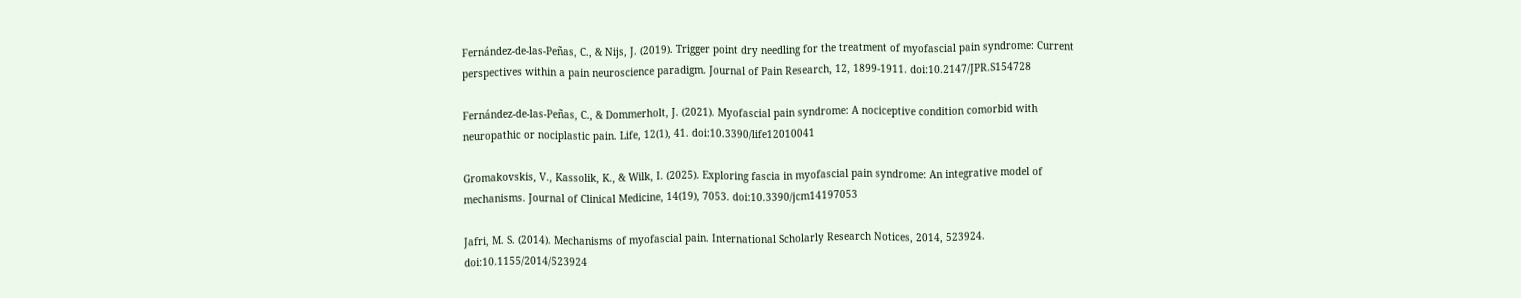Fernández-de-las-Peñas, C., & Nijs, J. (2019). Trigger point dry needling for the treatment of myofascial pain syndrome: Current perspectives within a pain neuroscience paradigm. Journal of Pain Research, 12, 1899-1911. doi:10.2147/JPR.S154728

Fernández-de-las-Peñas, C., & Dommerholt, J. (2021). Myofascial pain syndrome: A nociceptive condition comorbid with neuropathic or nociplastic pain. Life, 12(1), 41. doi:10.3390/life12010041

Gromakovskis, V., Kassolik, K., & Wilk, I. (2025). Exploring fascia in myofascial pain syndrome: An integrative model of mechanisms. Journal of Clinical Medicine, 14(19), 7053. doi:10.3390/jcm14197053

Jafri, M. S. (2014). Mechanisms of myofascial pain. International Scholarly Research Notices, 2014, 523924. doi:10.1155/2014/523924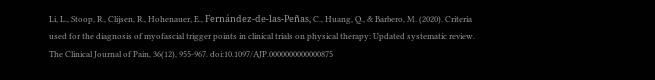Li, L., Stoop, R., Clijsen, R., Hohenauer, E., Fernández-de-las-Peñas, C., Huang, Q., & Barbero, M. (2020). Criteria used for the diagnosis of myofascial trigger points in clinical trials on physical therapy: Updated systematic review. The Clinical Journal of Pain, 36(12), 955-967. doi:10.1097/AJP.0000000000000875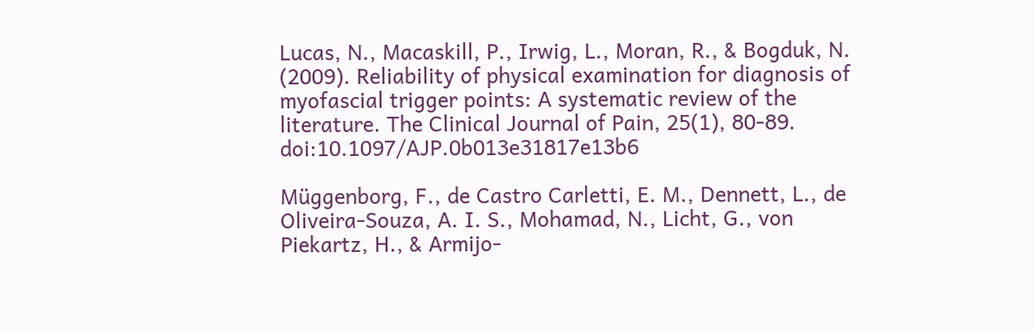Lucas, N., Macaskill, P., Irwig, L., Moran, R., & Bogduk, N. (2009). Reliability of physical examination for diagnosis of myofascial trigger points: A systematic review of the literature. The Clinical Journal of Pain, 25(1), 80-89. doi:10.1097/AJP.0b013e31817e13b6

Müggenborg, F., de Castro Carletti, E. M., Dennett, L., de Oliveira-Souza, A. I. S., Mohamad, N., Licht, G., von Piekartz, H., & Armijo-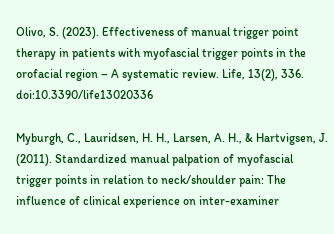Olivo, S. (2023). Effectiveness of manual trigger point therapy in patients with myofascial trigger points in the orofacial region – A systematic review. Life, 13(2), 336. doi:10.3390/life13020336

Myburgh, C., Lauridsen, H. H., Larsen, A. H., & Hartvigsen, J. (2011). Standardized manual palpation of myofascial trigger points in relation to neck/shoulder pain: The influence of clinical experience on inter-examiner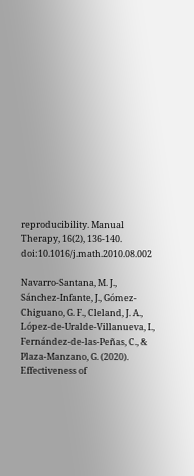reproducibility. Manual Therapy, 16(2), 136-140. doi:10.1016/j.math.2010.08.002

Navarro-Santana, M. J., Sánchez-Infante, J., Gómez-Chiguano, G. F., Cleland, J. A., López-de-Uralde-Villanueva, I., Fernández-de-las-Peñas, C., & Plaza-Manzano, G. (2020). Effectiveness of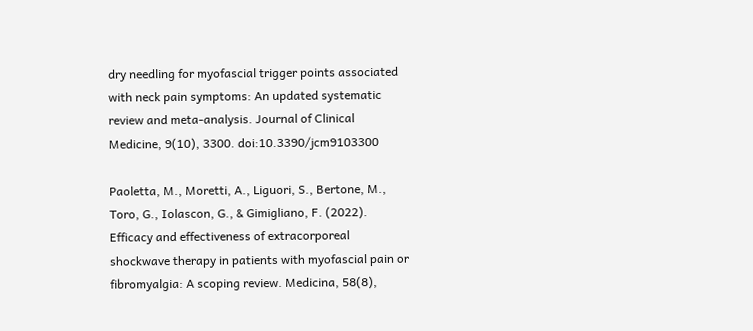dry needling for myofascial trigger points associated with neck pain symptoms: An updated systematic review and meta-analysis. Journal of Clinical Medicine, 9(10), 3300. doi:10.3390/jcm9103300

Paoletta, M., Moretti, A., Liguori, S., Bertone, M., Toro, G., Iolascon, G., & Gimigliano, F. (2022). Efficacy and effectiveness of extracorporeal shockwave therapy in patients with myofascial pain or fibromyalgia: A scoping review. Medicina, 58(8),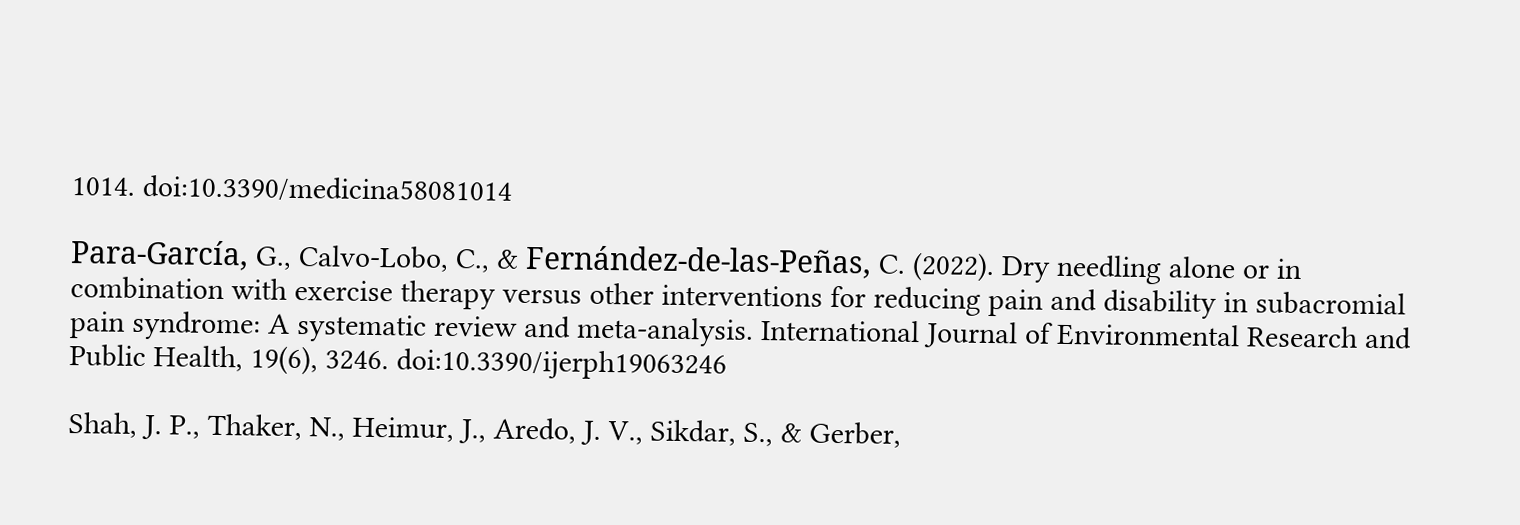1014. doi:10.3390/medicina58081014

Para-García, G., Calvo-Lobo, C., & Fernández-de-las-Peñas, C. (2022). Dry needling alone or in combination with exercise therapy versus other interventions for reducing pain and disability in subacromial pain syndrome: A systematic review and meta-analysis. International Journal of Environmental Research and Public Health, 19(6), 3246. doi:10.3390/ijerph19063246

Shah, J. P., Thaker, N., Heimur, J., Aredo, J. V., Sikdar, S., & Gerber,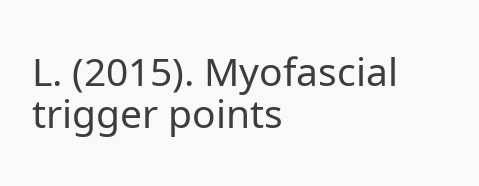L. (2015). Myofascial trigger points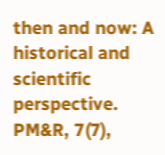then and now: A historical and scientific perspective. PM&R, 7(7),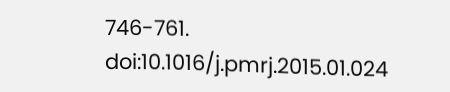746-761. doi:10.1016/j.pmrj.2015.01.024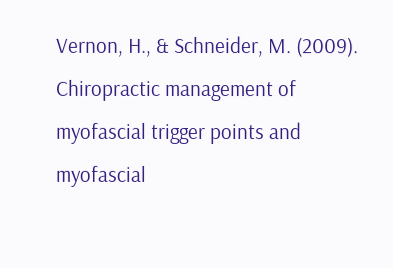Vernon, H., & Schneider, M. (2009). Chiropractic management of myofascial trigger points and myofascial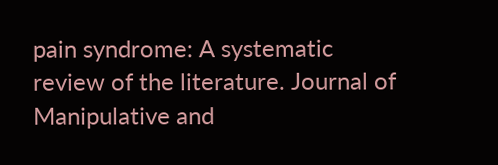pain syndrome: A systematic review of the literature. Journal of Manipulative and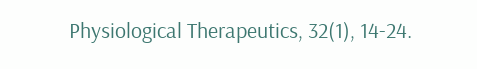Physiological Therapeutics, 32(1), 14-24.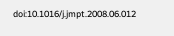doi:10.1016/j.jmpt.2008.06.012